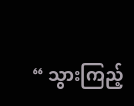“ သွားကြည့်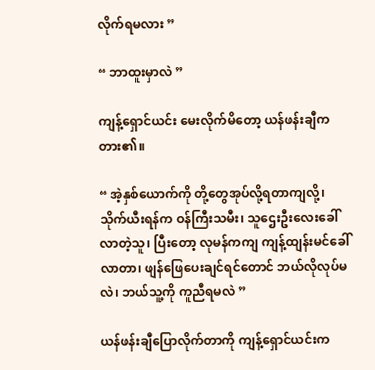လိုက်ရမလား ”

“ ဘာထူးမှာလဲ ”

ကျန့်ရှောင်ယင်း မေးလိုက်မိတော့ ယန်ဖန်းချီက တား၏။

“ အဲ့နှစ်ယောက်ကို တို့တွေအုပ်လို့ရတာကျလို့၊ သိုက်ယီးရန်က ဝန်ကြီးသမီး၊ သူဌေးဦးလေးခေါ်လာတဲ့သူ၊ ပြီးတော့ လုမန်ကကျ ကျန့်ထျန်းမင်ခေါ်လာတာ၊ ဖျန်ဖြေပေးချင်ရင်တောင် ဘယ်လိုလုပ်မလဲ၊ ဘယ်သူ့ကို ကူညီရမလဲ ”

ယန်ဖန်းချီပြောလိုက်တာကို ကျန့်ရှောင်ယင်းက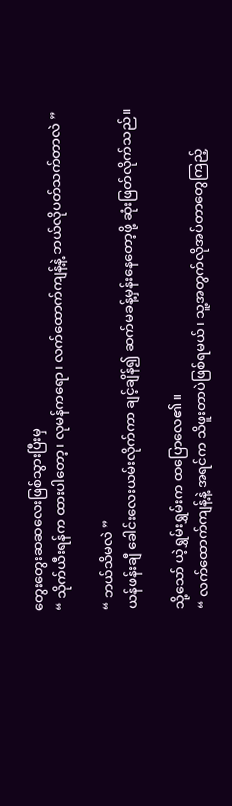တွေးတွေးဆဆလေးဖြစ်သွားပြီးမှ
“ သိုက်ယီးရန်က ထားပါတော့၊ လုမန်ကရော၊ လက်ထောက်ကျန့်နဲ့ ဘယ်လိုပတ်သက်တာလဲ ”

“ ဘယ်သိမလဲ ”
ယန်ဖန်းချီ ခေါင်းလေးယမ်းလိုက်ကာ ချင့်ချိန်၍ ဆက်မခန့်မှန်းနေတော့ဖို့ ဆုံးဖြတ်လိုက်သည်။

သို့သော် ယဲ့ရွှမ်းရွှမ်းက ထပြောလေ၏။
“ လက်ထောက်ကျန့်နဲ့ အရင်က သိဖူးတာပဲဖြစ်ရမယ်၊ သူ့အတွက်လိုအပ်တာတွေကြည့်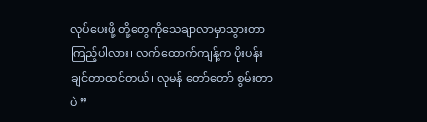လုပ်ပေးဖို့ တို့တွေကိုသေချာလာမှာသွားတာ ကြည့်ပါလား၊ လက်ထောက်ကျန့်က ပိုးပန်းချင်တာထင်တယ်၊ လုမန် တော်တော် စွမ်းတာပဲ ”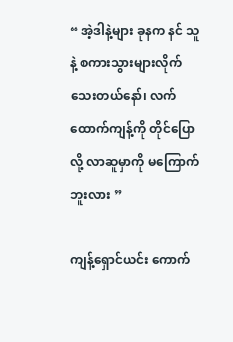“ အဲ့ဒါနဲ့များ ခုနက နင် သူနဲ့ စကားသွားများလိုက်သေးတယ်နော်၊ လက်ထောက်ကျန့်ကို တိုင်ပြောလို့ လာဆူမှာကို မကြောက်ဘူးလား ”

ကျန့်ရှောင်ယင်း ကောက်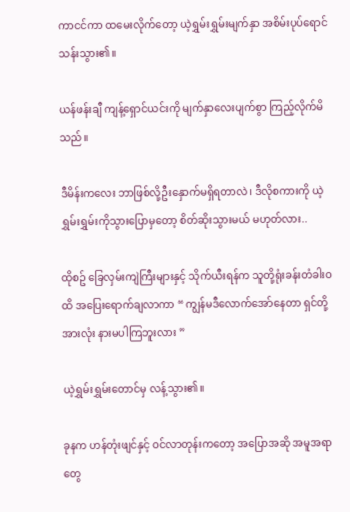ကာငင်ကာ ထမေးလိုက်တော့ ယဲ့ရွှမ်းရွှမ်းမျက်နှာ အစိမ်းပုပ်ရောင်သန်းသွား၏။

ယန်ဖန်းချီ ကျန့်ရှောင်ယင်းကို မျက်နှာလေးပျက်စွာ ကြည့်လိုက်မိသည်။

ဒီမိန်းကလေး ဘာဖြစ်လို့ဦးနှောက်မရှိရတာလဲ၊ ဒီလိုစကားကို ယဲ့ရွှမ်းရွှမ်းကိုသွားပြောမှတော့ စိတ်ဆိုးသွားမယ် မဟုတ်လား..

ထိုစဥ် ခြေလှမ်းကျဲကြီးများနှင့် သိုက်ယီးရန်က သူတို့ရုံးခန်းတံခါးဝထိ အပြေးရောက်ချလာကာ “ ကျွန်မဒီလောက်အော်နေတာ ရှင်တို့အားလုံး နားမပါကြဘူးလား ”

ယဲ့ရွှမ်းရွှမ်းတောင်မှ လန့်သွား၏။

ခုနက ဟန်တုံးဖျင်နှင့် ဝင်လာတုန်းကတော့ အပြောအဆို အမူအရာတွေ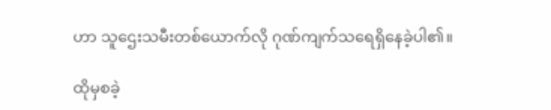ဟာ သူဌေးသမီးတစ်ယောက်လို ဂုဏ်ကျက်သရေရှိနေခဲ့ပါ၏။

ထိုမှစခဲ့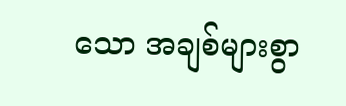သော အချစ်များစွာ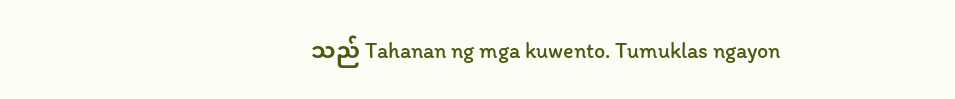သည် Tahanan ng mga kuwento. Tumuklas ngayon